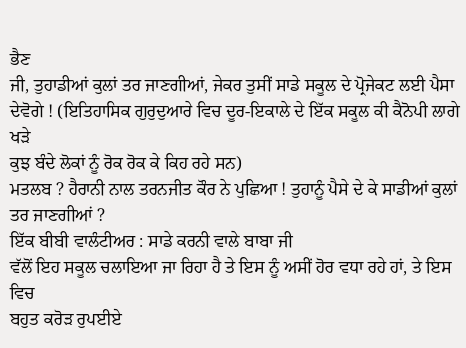ਭੈਣ
ਜੀ, ਤੁਹਾਡੀਆਂ ਕੁਲਾਂ ਤਰ ਜਾਣਗੀਆਂ, ਜੇਕਰ ਤੁਸੀਂ ਸਾਡੇ ਸਕੂਲ ਦੇ ਪ੍ਰੋਜੇਕਟ ਲਈ ਪੈਸਾ
ਦੇਵੋਗੇ ! (ਇਤਿਹਾਸਿਕ ਗੁਰੁਦੁਆਰੇ ਵਿਚ ਦੂਰ-ਇਕਾਲੇ ਦੇ ਇੱਕ ਸਕੂਲ ਕੀ ਕੈਨੋਪੀ ਲਾਗੇ ਖੜੇ
ਕੁਝ ਬੰਦੇ ਲੋਕਾਂ ਨੂੰ ਰੋਕ ਰੋਕ ਕੇ ਕਿਹ ਰਹੇ ਸਨ)
ਮਤਲਬ ? ਹੈਰਾਨੀ ਨਾਲ ਤਰਨਜੀਤ ਕੌਰ ਨੇ ਪੁਛਿਆ ! ਤੁਹਾਨੂੰ ਪੈਸੇ ਦੇ ਕੇ ਸਾਡੀਆਂ ਕੁਲਾਂ
ਤਰ ਜਾਣਗੀਆਂ ?
ਇੱਕ ਬੀਬੀ ਵਾਲੰਟੀਅਰ : ਸਾਡੇ ਕਰਨੀ ਵਾਲੇ ਬਾਬਾ ਜੀ
ਵੱਲੋਂ ਇਹ ਸਕੂਲ ਚਲਾਇਆ ਜਾ ਰਿਹਾ ਹੈ ਤੇ ਇਸ ਨੂੰ ਅਸੀਂ ਹੋਰ ਵਧਾ ਰਹੇ ਹਾਂ, ਤੇ ਇਸ ਵਿਚ
ਬਹੁਤ ਕਰੋੜ ਰੁਪਈਏ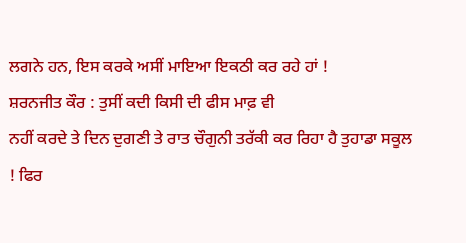ਲਗਨੇ ਹਨ, ਇਸ ਕਰਕੇ ਅਸੀਂ ਮਾਇਆ ਇਕਠੀ ਕਰ ਰਹੇ ਹਾਂ !
ਸ਼ਰਨਜੀਤ ਕੌਰ : ਤੁਸੀਂ ਕਦੀ ਕਿਸੀ ਦੀ ਫੀਸ ਮਾਫ਼ ਵੀ
ਨਹੀਂ ਕਰਦੇ ਤੇ ਦਿਨ ਦੁਗਣੀ ਤੇ ਰਾਤ ਚੌਗੁਨੀ ਤਰੱਕੀ ਕਰ ਰਿਹਾ ਹੈ ਤੁਹਾਡਾ ਸਕੂਲ ! ਫਿਰ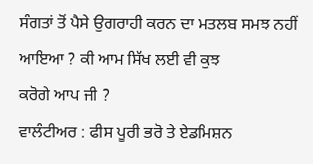ਸੰਗਤਾਂ ਤੋਂ ਪੈਸੇ ਉਗਰਾਹੀ ਕਰਨ ਦਾ ਮਤਲਬ ਸਮਝ ਨਹੀਂ ਆਇਆ ? ਕੀ ਆਮ ਸਿੱਖ ਲਈ ਵੀ ਕੁਝ
ਕਰੋਗੇ ਆਪ ਜੀ ?
ਵਾਲੰਟੀਅਰ : ਫੀਸ ਪੂਰੀ ਭਰੋ ਤੇ ਏਡਮਿਸ਼ਨ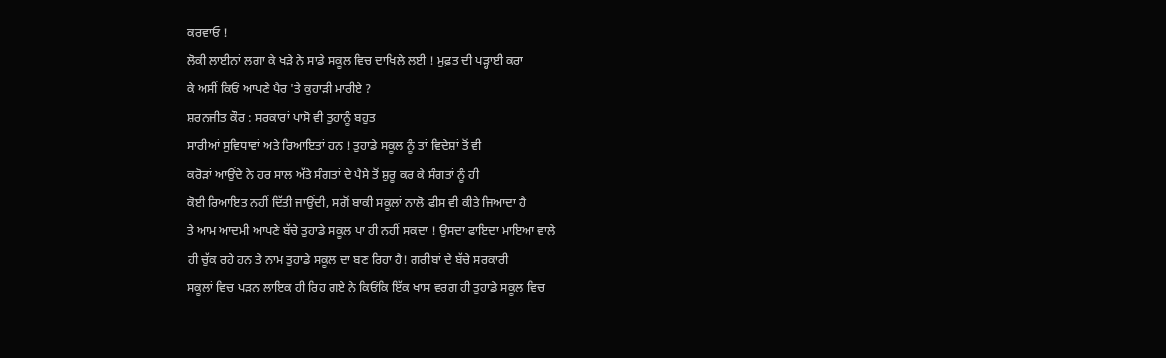ਕਰਵਾਓ !
ਲੋਕੀ ਲਾਈਨਾਂ ਲਗਾ ਕੇ ਖੜੇ ਨੇ ਸਾਡੇ ਸਕੂਲ ਵਿਚ ਦਾਖਿਲੇ ਲਈ ! ਮੁਫ਼ਤ ਦੀ ਪੜ੍ਹਾਈ ਕਰਾ
ਕੇ ਅਸੀਂ ਕਿਓਂ ਆਪਣੇ ਪੈਰ 'ਤੇ ਕੁਹਾੜੀ ਮਾਰੀਏ ?
ਸ਼ਰਨਜੀਤ ਕੌਰ : ਸਰਕਾਰਾਂ ਪਾਸੋ ਵੀ ਤੁਹਾਨੂੰ ਬਹੁਤ
ਸਾਰੀਆਂ ਸੁਵਿਧਾਵਾਂ ਅਤੇ ਰਿਆਇਤਾਂ ਹਨ ! ਤੁਹਾਡੇ ਸਕੂਲ ਨੂੰ ਤਾਂ ਵਿਦੇਸ਼ਾਂ ਤੋਂ ਵੀ
ਕਰੋੜਾਂ ਆਉਂਦੇ ਨੇ ਹਰ ਸਾਲ ਅੱਤੇ ਸੰਗਤਾਂ ਦੇ ਪੈਸੇ ਤੋਂ ਸ਼ੁਰੂ ਕਰ ਕੇ ਸੰਗਤਾਂ ਨੂੰ ਹੀ
ਕੋਈ ਰਿਆਇਤ ਨਹੀਂ ਦਿੱਤੀ ਜਾਉਂਦੀ, ਸਗੋਂ ਬਾਕੀ ਸਕੂਲਾਂ ਨਾਲੋ ਫੀਸ ਵੀ ਕੀਤੇ ਜਿਆਦਾ ਹੈ
ਤੇ ਆਮ ਆਦਮੀ ਆਪਣੇ ਬੱਚੇ ਤੁਹਾਡੇ ਸਕੂਲ ਪਾ ਹੀ ਨਹੀਂ ਸਕਦਾ ! ਉਸਦਾ ਫਾਇਦਾ ਮਾਇਆ ਵਾਲੇ
ਹੀ ਚੁੱਕ ਰਹੇ ਹਨ ਤੇ ਨਾਮ ਤੁਹਾਡੇ ਸਕੂਲ ਦਾ ਬਣ ਰਿਹਾ ਹੈ! ਗਰੀਬਾਂ ਦੇ ਬੱਚੇ ਸਰਕਾਰੀ
ਸਕੂਲਾਂ ਵਿਚ ਪੜਨ ਲਾਇਕ ਹੀ ਰਿਹ ਗਏ ਨੇ ਕਿਓਂਕਿ ਇੱਕ ਖਾਸ ਵਰਗ ਹੀ ਤੁਹਾਡੇ ਸਕੂਲ ਵਿਚ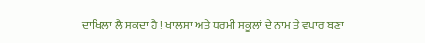ਦਾਖਿਲਾ ਲੈ ਸਕਦਾ ਹੈ ! ਖਾਲਸਾ ਅਤੇ ਧਰਮੀ ਸਕੂਲਾਂ ਦੇ ਨਾਮ ਤੇ ਵਪਾਰ ਬਣਾ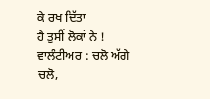ਕੇ ਰਖ ਦਿੱਤਾ
ਹੈ ਤੁਸੀਂ ਲੋਕਾਂ ਨੇ !
ਵਾਲੰਟੀਅਰ : ਚਲੋ ਅੱਗੇ ਚਲੋ,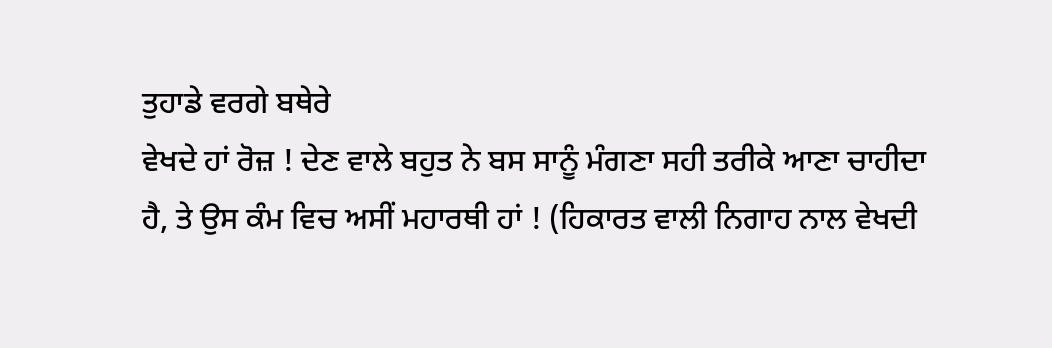ਤੁਹਾਡੇ ਵਰਗੇ ਬਥੇਰੇ
ਵੇਖਦੇ ਹਾਂ ਰੋਜ਼ ! ਦੇਣ ਵਾਲੇ ਬਹੁਤ ਨੇ ਬਸ ਸਾਨੂੰ ਮੰਗਣਾ ਸਹੀ ਤਰੀਕੇ ਆਣਾ ਚਾਹੀਦਾ
ਹੈ, ਤੇ ਉਸ ਕੰਮ ਵਿਚ ਅਸੀਂ ਮਹਾਰਥੀ ਹਾਂ ! (ਹਿਕਾਰਤ ਵਾਲੀ ਨਿਗਾਹ ਨਾਲ ਵੇਖਦੀ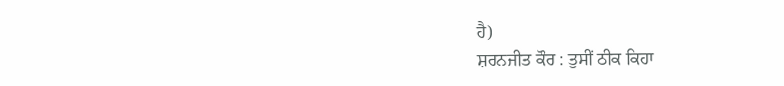ਹੈ)
ਸ਼ਰਨਜੀਤ ਕੌਰ : ਤੁਸੀਂ ਠੀਕ ਕਿਹਾ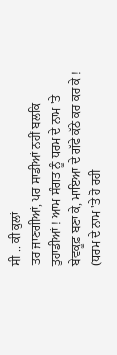ਸੀ .. ਕੀ ਕੁਲਾਂ
ਤਰ ਜਾਣਗੀਆਂ, ਪਰ ਸਾਡੀਆਂ ਨਹੀਂ ਬਲਕਿ ਤੁਹਾਡੀਆਂ ! ਆਮ ਸੰਗਤ ਨੂੰ ਧਰਮ ਦੇ ਨਾਮ 'ਤੇ
ਬੇਵਕੂਫ਼ ਬਣਾ ਕੇ, ਮਾਇਆ ਦੇ ਗੱਫੇ ਕੱਠੇ ਕਰ ਕਰ ਕੇ ! (ਧਰਮ ਦੇ ਨਾਮ 'ਤੇ ਹੋ ਰਹੀ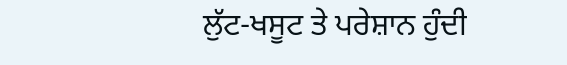ਲੁੱਟ-ਖਸੂਟ ਤੇ ਪਰੇਸ਼ਾਨ ਹੁੰਦੀ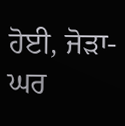ਹੋਈ, ਜੋੜਾ-ਘਰ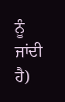ਨੂੰ ਜਾਂਦੀ ਹੈ)